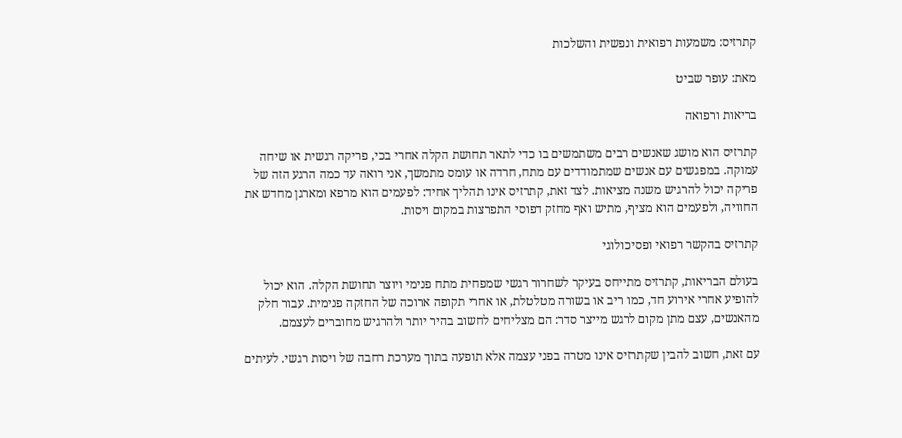קתרזיס: משמעות רפואית ונפשית והשלכות

מאת: עופר שביט

בריאות ורפואה

קתרזיס הוא מושג שאנשים רבים משתמשים בו כדי לתאר תחושת הקלה אחרי בכי, פריקה רגשית או שיחה עמוקה. במפגשים עם אנשים שמתמודדים עם מתח, חרדה או עומס מתמשך, אני רואה עד כמה הרגע הזה של פריקה יכול להרגיש משנה מציאות. לצד זאת, קתרזיס אינו תהליך אחיד: לפעמים הוא מרפא ומארגן מחדש את החוויה, ולפעמים הוא מציף, מתיש ואף מחזק דפוסי התפרצות במקום ויסות.

קתרזיס בהקשר רפואי ופסיכולוגי

בעולם הבריאות, קתרזיס מתייחס בעיקר לשחרור רגשי שמפחית מתח פנימי ויוצר תחושת הקלה. הוא יכול להופיע אחרי אירוע חד, כמו ריב או בשורה מטלטלת, או אחרי תקופה ארוכה של החזקה פנימית. עבור חלק מהאנשים, עצם מתן מקום לרגש מייצר סדר: הם מצליחים לחשוב בהיר יותר ולהרגיש מחוברים לעצמם.

עם זאת, חשוב להבין שקתרזיס אינו מטרה בפני עצמה אלא תופעה בתוך מערכת רחבה של ויסות רגשי. לעיתים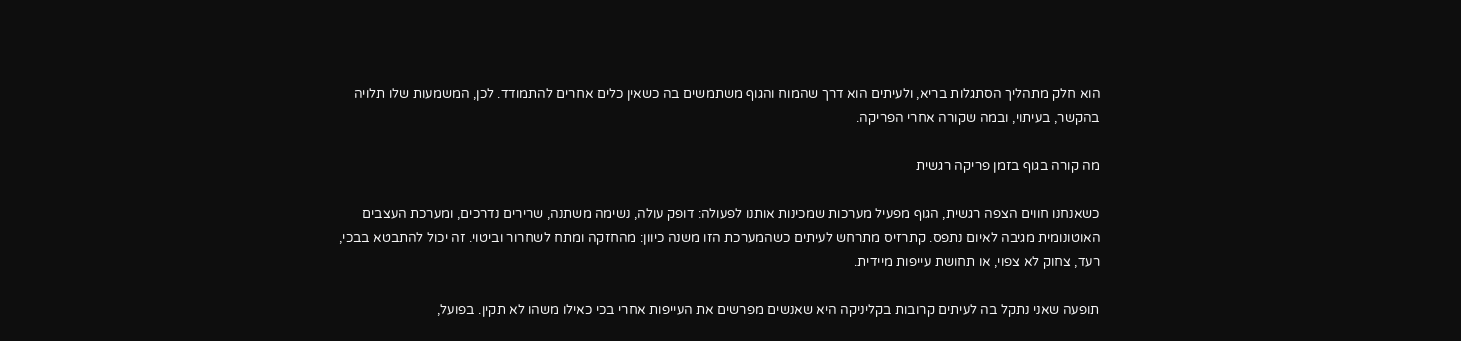הוא חלק מתהליך הסתגלות בריא, ולעיתים הוא דרך שהמוח והגוף משתמשים בה כשאין כלים אחרים להתמודד. לכן, המשמעות שלו תלויה בהקשר, בעיתוי, ובמה שקורה אחרי הפריקה.

מה קורה בגוף בזמן פריקה רגשית

כשאנחנו חווים הצפה רגשית, הגוף מפעיל מערכות שמכינות אותנו לפעולה: דופק עולה, נשימה משתנה, שרירים נדרכים, ומערכת העצבים האוטונומית מגיבה לאיום נתפס. קתרזיס מתרחש לעיתים כשהמערכת הזו משנה כיוון: מהחזקה ומתח לשחרור וביטוי. זה יכול להתבטא בבכי, רעד, צחוק לא צפוי, או תחושת עייפות מיידית.

תופעה שאני נתקל בה לעיתים קרובות בקליניקה היא שאנשים מפרשים את העייפות אחרי בכי כאילו משהו לא תקין. בפועל,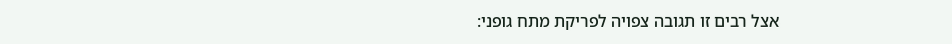אצל רבים זו תגובה צפויה לפריקת מתח גופני: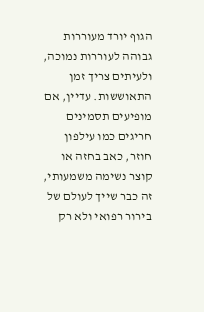הגוף יורד מעוררות גבוהה לעוררות נמוכה, ולעיתים צריך זמן התאוששות. עדיין, אם מופיעים תסמינים חריגים כמו עילפון חוזר, כאב בחזה או קוצר נשימה משמעותי, זה כבר שייך לעולם של בירור רפואי ולא רק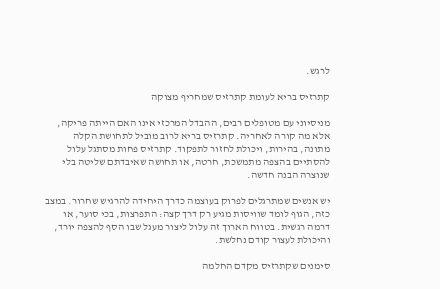לרגש.

קתרזיס בריא לעומת קתרזיס שמחריף מצוקה

מניסיוני עם מטופלים רבים, ההבדל המרכזי אינו האם הייתה פריקה, אלא מה קורה לאחריה. קתרזיס בריא לרוב מוביל לתחושת הקלה מתונה, בהירות, ויכולת לחזור לתפקוד. קתרזיס פחות מסתגל עלול להסתיים בהצפה מתמשכת, חרטה, או תחושה שאיבדתם שליטה בלי שנוצרה הבנה חדשה.

יש אנשים שמתרגלים לפרוק בעוצמה כדרך היחידה להרגיש שחרור. במצב כזה, הגוף לומד שוויסות מגיע רק דרך קצה: התפרצות, בכי סוער, או דרמה רגשית. בטווח הארוך זה עלול ליצור מעגל שבו הסף להצפה יורד, והיכולת לעצור קודם נחלשת.

סימנים שקתרזיס מקדם החלמה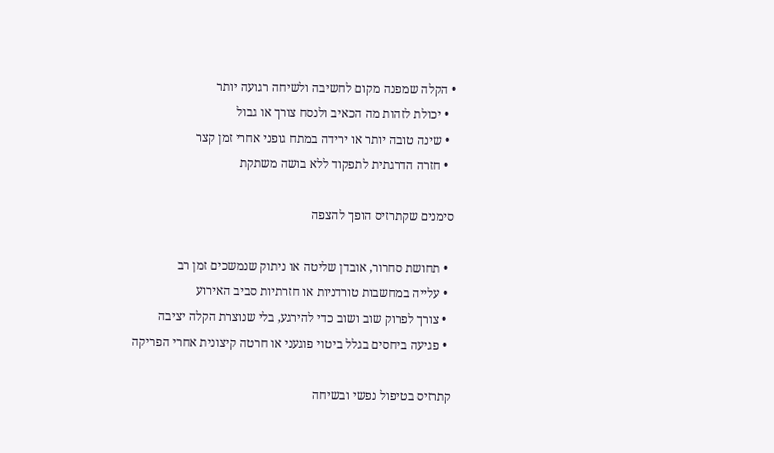• הקלה שמפנה מקום לחשיבה ולשיחה רגועה יותר
  • יכולת לזהות מה הכאיב ולנסח צורך או גבול
  • שינה טובה יותר או ירידה במתח גופני אחרי זמן קצר
  • חזרה הדרגתית לתפקוד ללא בושה משתקת

סימנים שקתרזיס הופך להצפה

  • תחושת סחרור, אובדן שליטה או ניתוק שנמשכים זמן רב
  • עלייה במחשבות טורדניות או חזרתיות סביב האירוע
  • צורך לפרוק שוב ושוב כדי להירגע, בלי שנוצרת הקלה יציבה
  • פגיעה ביחסים בגלל ביטוי פוגעני או חרטה קיצונית אחרי הפריקה

קתרזיס בטיפול נפשי ובשיחה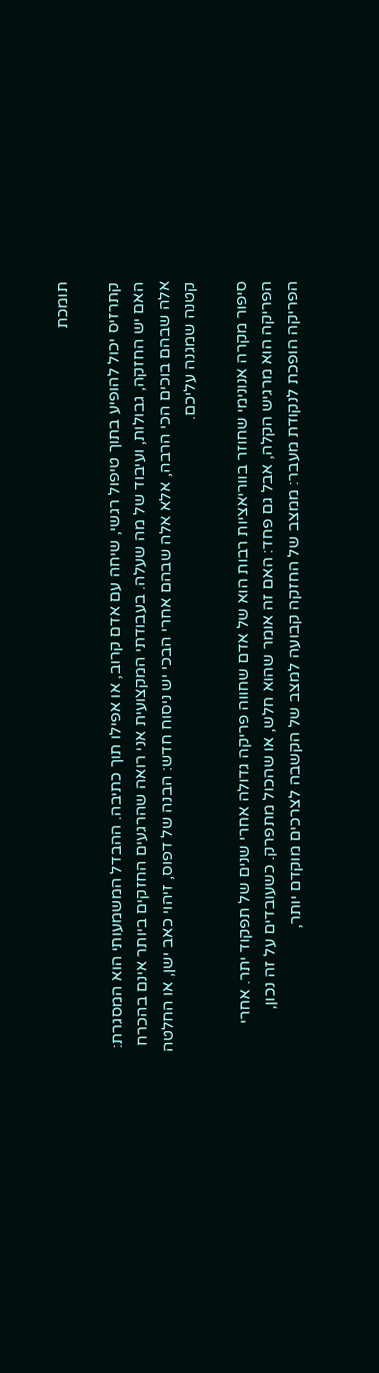תומכת

קתרזיס יכול להופיע בתוך טיפול רגשי, שיחה עם אדם קרוב, או אפילו תוך כתיבה. ההבדל המשמעותי הוא המסגרת: האם יש החזקה, גבולות, ועיבוד של מה שעלה. בעבודתי המקצועית אני רואה שהרגעים החזקים ביותר אינם בהכרח אלה שבהם בוכים הכי הרבה, אלא אלה שבהם אחרי הבכי יש ניסוח חדש: הבנה של דפוס, זיהוי כאב ישן, או החלטה קטנה שמגנה עליכם.

סיפור מקרה אנונימי שחוזר בווריאציות רבות הוא של אדם שחווה פריקה גדולה אחרי שנים של תפקוד יתר. אחרי הפריקה הוא מרגיש הקלה, אבל גם פחד: האם זה אומר שהוא חלש, או שהכול מתפרק. כשעובדים על זה נכון, הפריקה הופכת לנקודת מעבר: ממצב של החזקה קבועה למצב של הקשבה לצרכים מוקדם יותר,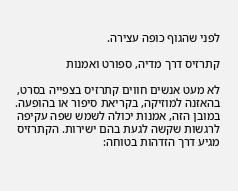לפני שהגוף כופה עצירה.

קתרזיס דרך מדיה, ספורט ואמנות

לא מעט אנשים חווים קתרזיס בצפייה בסרט, בהאזנה למוזיקה, בקריאת סיפור או בהופעה. במובן הזה, אמנות יכולה לשמש שפה עקיפה לרגשות שקשה לגעת בהם ישירות. הקתרזיס מגיע דרך הזדהות בטוחה: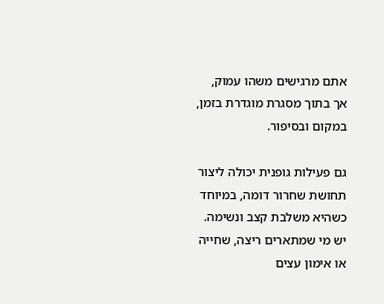אתם מרגישים משהו עמוק, אך בתוך מסגרת מוגדרת בזמן, במקום ובסיפור.

גם פעילות גופנית יכולה ליצור תחושת שחרור דומה, במיוחד כשהיא משלבת קצב ונשימה. יש מי שמתארים ריצה, שחייה או אימון עצים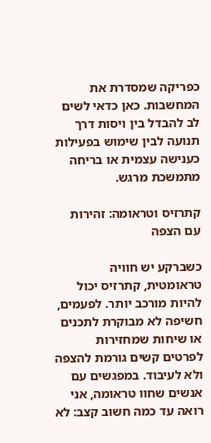כפריקה שמסדרת את המחשבות. כאן כדאי לשים לב להבדל בין ויסות דרך תנועה לבין שימוש בפעילות כענישה עצמית או בריחה מתמשכת מרגש.

קתרזיס וטראומה: זהירות עם הצפה

כשברקע יש חוויה טראומטית, קתרזיס יכול להיות מורכב יותר. לפעמים, חשיפה לא מבוקרת לתכנים או שיחות שמחזירות לפרטים קשים גורמת להצפה ולא לעיבוד. במפגשים עם אנשים שחוו טראומה, אני רואה עד כמה חשוב קצב: לא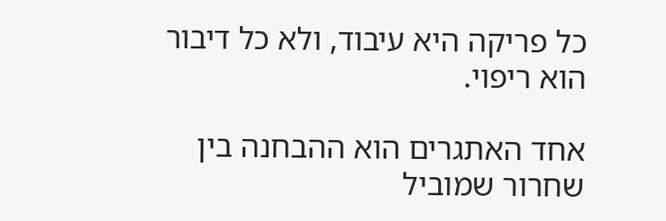כל פריקה היא עיבוד, ולא כל דיבור הוא ריפוי.

אחד האתגרים הוא ההבחנה בין שחרור שמוביל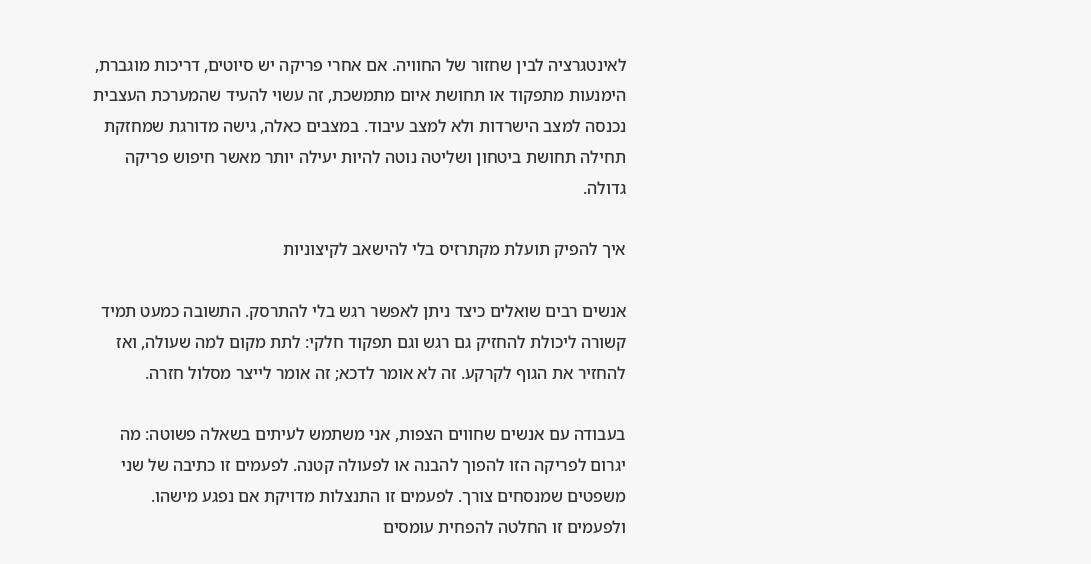לאינטגרציה לבין שחזור של החוויה. אם אחרי פריקה יש סיוטים, דריכות מוגברת, הימנעות מתפקוד או תחושת איום מתמשכת, זה עשוי להעיד שהמערכת העצבית נכנסה למצב הישרדות ולא למצב עיבוד. במצבים כאלה, גישה מדורגת שמחזקת תחילה תחושת ביטחון ושליטה נוטה להיות יעילה יותר מאשר חיפוש פריקה גדולה.

איך להפיק תועלת מקתרזיס בלי להישאב לקיצוניות

אנשים רבים שואלים כיצד ניתן לאפשר רגש בלי להתרסק. התשובה כמעט תמיד קשורה ליכולת להחזיק גם רגש וגם תפקוד חלקי: לתת מקום למה שעולה, ואז להחזיר את הגוף לקרקע. זה לא אומר לדכא; זה אומר לייצר מסלול חזרה.

בעבודה עם אנשים שחווים הצפות, אני משתמש לעיתים בשאלה פשוטה: מה יגרום לפריקה הזו להפוך להבנה או לפעולה קטנה. לפעמים זו כתיבה של שני משפטים שמנסחים צורך. לפעמים זו התנצלות מדויקת אם נפגע מישהו. ולפעמים זו החלטה להפחית עומסים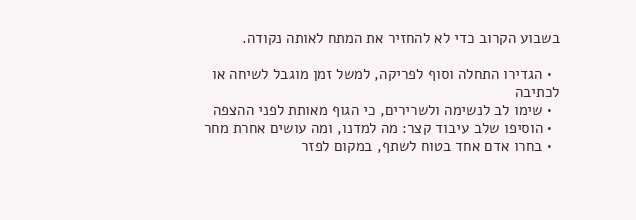בשבוע הקרוב כדי לא להחזיר את המתח לאותה נקודה.

  • הגדירו התחלה וסוף לפריקה, למשל זמן מוגבל לשיחה או לכתיבה
  • שימו לב לנשימה ולשרירים, כי הגוף מאותת לפני ההצפה
  • הוסיפו שלב עיבוד קצר: מה למדנו, ומה עושים אחרת מחר
  • בחרו אדם אחד בטוח לשתף, במקום לפזר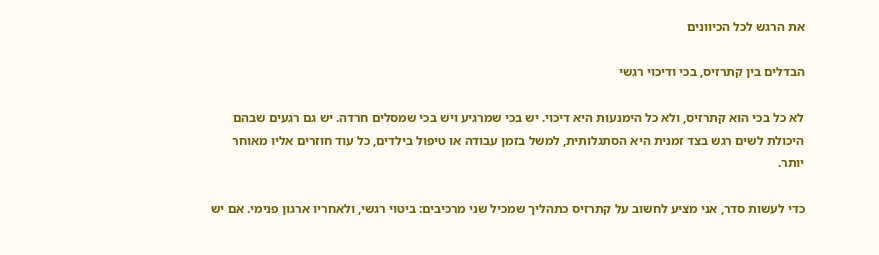את הרגש לכל הכיוונים

הבדלים בין קתרזיס, בכי ודיכוי רגשי

לא כל בכי הוא קתרזיס, ולא כל הימנעות היא דיכוי. יש בכי שמרגיע ויש בכי שמסלים חרדה. יש גם רגעים שבהם היכולת לשים רגש בצד זמנית היא הסתגלותית, למשל בזמן עבודה או טיפול בילדים, כל עוד חוזרים אליו מאוחר יותר.

כדי לעשות סדר, אני מציע לחשוב על קתרזיס כתהליך שמכיל שני מרכיבים: ביטוי רגשי, ולאחריו ארגון פנימי. אם יש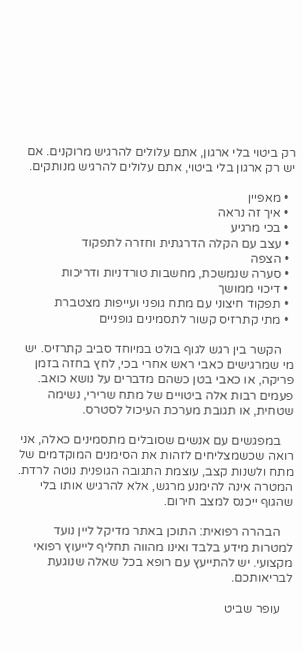רק ביטוי בלי ארגון, אתם עלולים להרגיש מרוקנים. אם יש רק ארגון בלי ביטוי, אתם עלולים להרגיש מנותקים.

  • מאפיין
  • איך זה נראה
  • בכי מרגיע
  • עצב עם הקלה הדרגתית וחזרה לתפקוד
  • הצפה
  • סערה שנמשכת, מחשבות טורדניות ודריכות
  • דיכוי ממושך
  • תפקוד חיצוני עם מתח גופני ועייפות מצטברת
  • מתי קתרזיס קשור לתסמינים גופניים

    הקשר בין רגש לגוף בולט במיוחד סביב קתרזיס. יש מי שמרגישים כאבי ראש אחרי בכי, לחץ בחזה בזמן פריקה, או כאבי בטן כשהם מדברים על נושא כואב. פעמים רבות אלה ביטויים של מתח שרירי, נשימה שטחית, או תגובת מערכת העיכול לסטרס.

    במפגשים עם אנשים שסובלים מתסמינים כאלה, אני רואה שכשמצליחים לזהות את הסימנים המוקדמים של מתח ולשנות קצב, עוצמת התגובה הגופנית נוטה לרדת. המטרה אינה להימנע מרגש, אלא להרגיש אותו בלי שהגוף ייכנס למצב חירום.

    הבהרה רפואית: התוכן באתר מדיקל ליין נועד למטרות מידע בלבד ואינו מהווה תחליף לייעוץ רפואי מקצועי. יש להתייעץ עם רופא בכל שאלה שנוגעת לבריאותכם.

    עופר שביט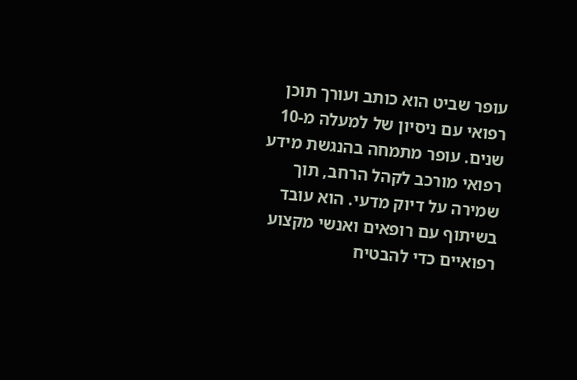עופר שביט הוא כותב ועורך תוכן רפואי עם ניסיון של למעלה מ-10 שנים. עופר מתמחה בהנגשת מידע רפואי מורכב לקהל הרחב, תוך שמירה על דיוק מדעי. הוא עובד בשיתוף עם רופאים ואנשי מקצוע רפואיים כדי להבטיח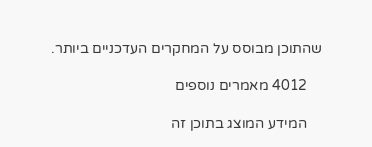שהתוכן מבוסס על המחקרים העדכניים ביותר.

    4012 מאמרים נוספים

    המידע המוצג בתוכן זה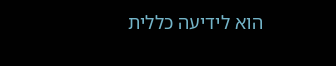הוא לידיעה כללית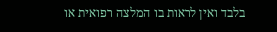בלבד ואין לראות בו המלצה רפואית או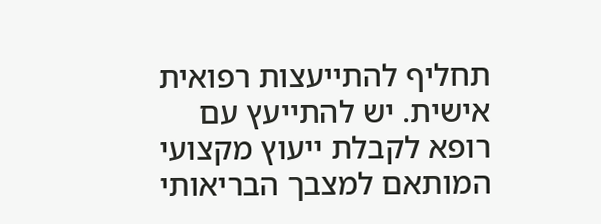תחליף להתייעצות רפואית אישית. יש להתייעץ עם רופא לקבלת ייעוץ מקצועי המותאם למצבך הבריאותי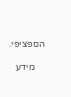הספציפי.

    מידע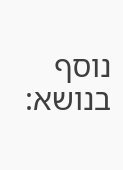נוסף בנושא: